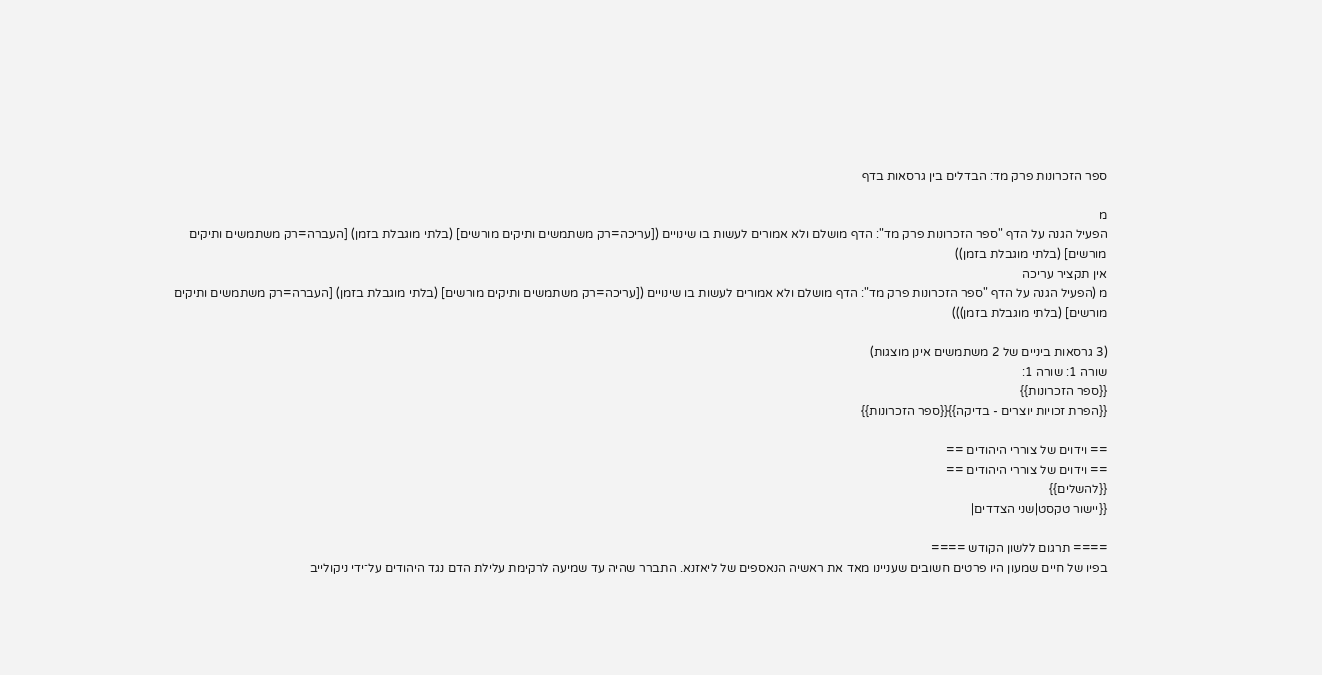ספר הזכרונות פרק מד: הבדלים בין גרסאות בדף

מ
הפעיל הגנה על הדף "ספר הזכרונות פרק מד": הדף מושלם ולא אמורים לעשות בו שינויים ([עריכה=רק משתמשים ותיקים מורשים] (בלתי מוגבלת בזמן) [העברה=רק משתמשים ותיקים מורשים] (בלתי מוגבלת בזמן))
אין תקציר עריכה
מ (הפעיל הגנה על הדף "ספר הזכרונות פרק מד": הדף מושלם ולא אמורים לעשות בו שינויים ([עריכה=רק משתמשים ותיקים מורשים] (בלתי מוגבלת בזמן) [העברה=רק משתמשים ותיקים מורשים] (בלתי מוגבלת בזמן)))

(3 גרסאות ביניים של 2 משתמשים אינן מוצגות)
שורה 1: שורה 1:
{{ספר הזכרונות}}
{{הפרת זכויות יוצרים - בדיקה}}{{ספר הזכרונות}}

== וידוים של צוררי היהודים ==
== וידוים של צוררי היהודים ==
{{להשלים}}
{{יישור טקסט|שני הצדדים|

==== תרגום ללשון הקודש ====
בפיו של חיים שמעון היו פרטים חשובים שעניינו מאד את ראשיה הנאספים של ליאזנא. התברר שהיה עד שמיעה לרקימת עלילת הדם נגד היהודים על־ידי ניקולייב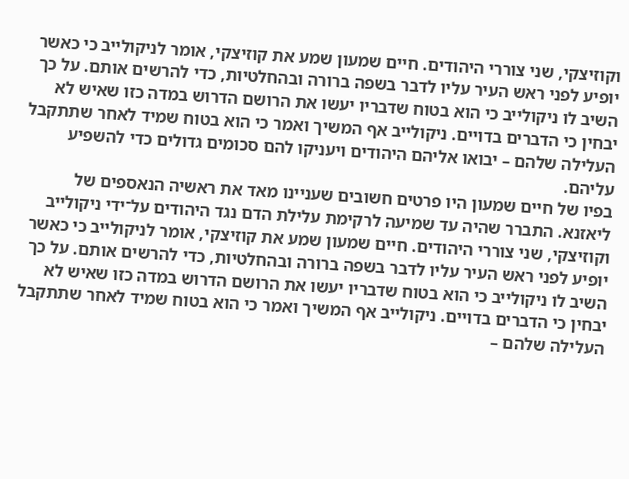וקוזיצקי, שני צוררי היהודים. חיים שמעון שמע את קוזיצקי, אומר לניקולייב כי כאשר יופיע לפני ראש העיר עליו לדבר בשפה ברורה ובהחלטיות, כדי להרשים אותם. על כך השיב לו ניקולייב כי הוא בטוח שדבריו יעשו את הרושם הדרוש במדה כזו שאיש לא יבחין כי הדברים בדויים. ניקולייב אף המשיך ואמר כי הוא בטוח שמיד לאחר שתתקבל העלילה שלהם – יבואו אליהם היהודים ויעניקו להם סכומים גדולים כדי להשפיע עליהם.
בפיו של חיים שמעון היו פרטים חשובים שעניינו מאד את ראשיה הנאספים של ליאזנא. התברר שהיה עד שמיעה לרקימת עלילת הדם נגד היהודים על־ידי ניקולייב וקוזיצקי, שני צוררי היהודים. חיים שמעון שמע את קוזיצקי, אומר לניקולייב כי כאשר יופיע לפני ראש העיר עליו לדבר בשפה ברורה ובהחלטיות, כדי להרשים אותם. על כך השיב לו ניקולייב כי הוא בטוח שדבריו יעשו את הרושם הדרוש במדה כזו שאיש לא יבחין כי הדברים בדויים. ניקולייב אף המשיך ואמר כי הוא בטוח שמיד לאחר שתתקבל העלילה שלהם –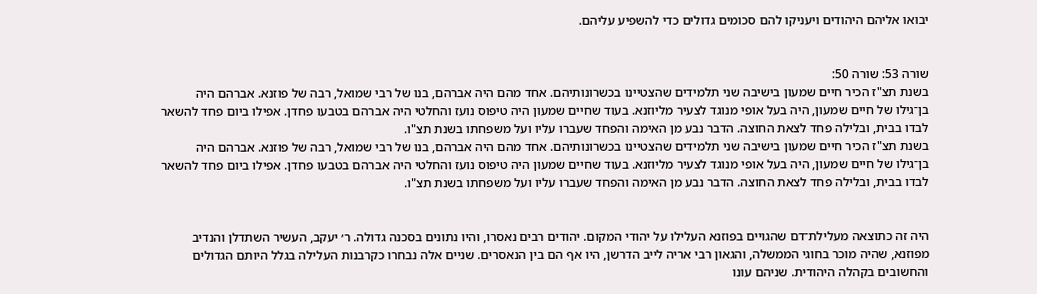יבואו אליהם היהודים ויעניקו להם סכומים גדולים כדי להשפיע עליהם.


שורה 53: שורה 50:
בשנת תצ"ז הכיר חיים שמעון בישיבה שני תלמידים שהצטיינו בכשרונותיהם. אחד מהם היה אברהם, בנו של רבי שמואל, רבה של פוזנא. אברהם היה בן־גילו של חיים שמעון, היה בעל אופי מנוגד לצעיר מליוזנא. בעוד שחיים שמעון היה טיפוס נועז והחלטי היה אברהם בטבעו פחדן. אפילו ביום פחד להשאר לבדו בבית, ובלילה פחד לצאת החוצה. הדבר נבע מן האימה והפחד שעברו עליו ועל משפחתו בשנת תצ"ו.
בשנת תצ"ז הכיר חיים שמעון בישיבה שני תלמידים שהצטיינו בכשרונותיהם. אחד מהם היה אברהם, בנו של רבי שמואל, רבה של פוזנא. אברהם היה בן־גילו של חיים שמעון, היה בעל אופי מנוגד לצעיר מליוזנא. בעוד שחיים שמעון היה טיפוס נועז והחלטי היה אברהם בטבעו פחדן. אפילו ביום פחד להשאר לבדו בבית, ובלילה פחד לצאת החוצה. הדבר נבע מן האימה והפחד שעברו עליו ועל משפחתו בשנת תצ"ו.


היה זה כתוצאה מעלילת־דם שהגויים בפוזנא העלילו על יהודי המקום. יהודים רבים נאסרו, והיו נתונים בסכנה גדולה. ר׳ יעקב, העשיר השתדלן והנדיב מפוזנא, שהיה מוכר בחוגי הממשלה, והגאון רבי אריה לייב הדרשן, היו אף הם בין הנאסרים. שניים אלה נבחרו כקרבנות העלילה בגלל היותם הגדולים והחשובים בקהלה היהודית. שניהם עונו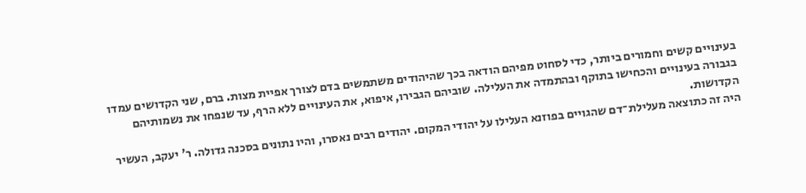בעינויים קשים וחמורים ביותר, כדי לסחוט מפיהם הודאה בכך שהיהודים משתמשים בדם לצורך אפיית מצות. ברם, שני הקדושים עמדו בגבורה בעינויים והכחישו בתוקף ובהתמדה את העלילה. שוביהם הגבירו, איפוא, את העינויים ללא הרף, עד שנפחו את נשמותיהם הקדושות.
היה זה כתוצאה מעלילת־דם שהגויים בפוזנא העלילו על יהודי המקום. יהודים רבים נאסרו, והיו נתונים בסכנה גדולה. ר' יעקב, העשיר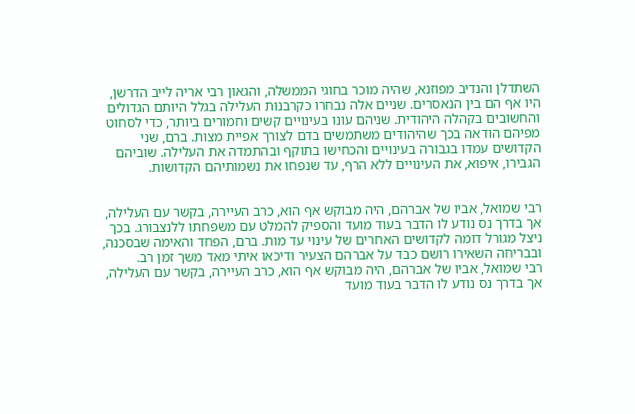השתדלן והנדיב מפוזנא, שהיה מוכר בחוגי הממשלה, והגאון רבי אריה לייב הדרשן, היו אף הם בין הנאסרים. שניים אלה נבחרו כקרבנות העלילה בגלל היותם הגדולים והחשובים בקהלה היהודית. שניהם עונו בעינויים קשים וחמורים ביותר, כדי לסחוט מפיהם הודאה בכך שהיהודים משתמשים בדם לצורך אפיית מצות. ברם, שני הקדושים עמדו בגבורה בעינויים והכחישו בתוקף ובהתמדה את העלילה. שוביהם הגבירו, איפוא, את העינויים ללא הרף, עד שנפחו את נשמותיהם הקדושות.


רבי שמואל, אביו של אברהם, היה מבוקש אף הוא, כרב העיירה, בקשר עם העלילה, אך בדרך נס נודע לו הדבר בעוד מועד והספיק להמלט עם משפחתו ללנצבורג. בכך ניצל מגורל דומה לקדושים האחרים של עינוי עד מות. ברם, הפחד והאימה שבסכנה, ובבריחה השאירו רושם כבד על אברהם הצעיר ודיכאו איתי מאד משך זמן רב.
רבי שמואל, אביו של אברהם, היה מבוקש אף הוא, כרב העיירה, בקשר עם העלילה, אך בדרך נס נודע לו הדבר בעוד מועד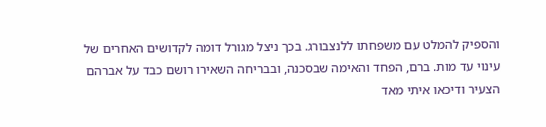והספיק להמלט עם משפחתו ללנצבורג. בכך ניצל מגורל דומה לקדושים האחרים של עינוי עד מות. ברם, הפחד והאימה שבסכנה, ובבריחה השאירו רושם כבד על אברהם הצעיר ודיכאו איתי מאד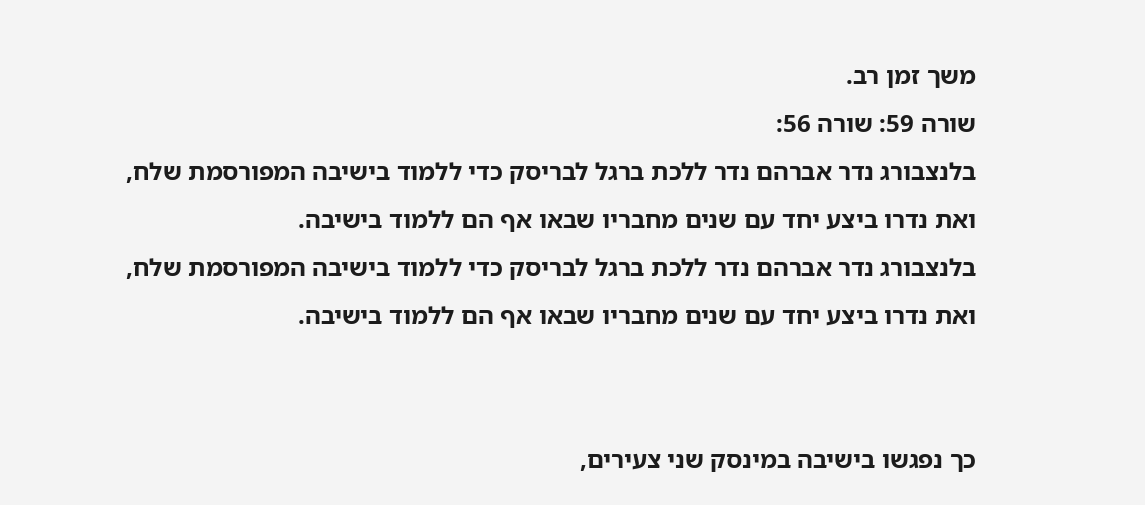משך זמן רב.
שורה 59: שורה 56:
בלנצבורג נדר אברהם נדר ללכת ברגל לבריסק כדי ללמוד בישיבה המפורסמת שלח, ואת נדרו ביצע יחד עם שנים מחבריו שבאו אף הם ללמוד בישיבה.
בלנצבורג נדר אברהם נדר ללכת ברגל לבריסק כדי ללמוד בישיבה המפורסמת שלח, ואת נדרו ביצע יחד עם שנים מחבריו שבאו אף הם ללמוד בישיבה.


כך נפגשו בישיבה במינסק שני צעירים,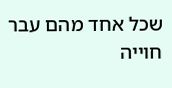שכל אחד מהם עבר חוייה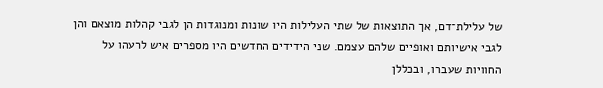של עלילת־דם, אך התוצאות של שתי העלילות היו שונות ומנוגדות הן לגבי קהלות מוצאם והן לגבי אישיותם ואופיים שלהם עצמם. שני הידידים החדשים היו מספרים איש לרעהו על החוויות שעברו, ובכללן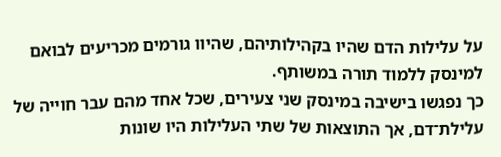על עלילות הדם שהיו בקהילותיהם, שהיוו גורמים מכריעים לבואם למינסק ללמוד תורה במשותף.
כך נפגשו בישיבה במינסק שני צעירים, שכל אחד מהם עבר חוייה של עלילת־דם, אך התוצאות של שתי העלילות היו שונות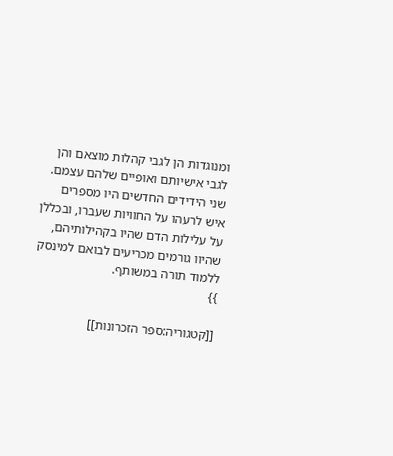ומנוגדות הן לגבי קהלות מוצאם והן לגבי אישיותם ואופיים שלהם עצמם. שני הידידים החדשים היו מספרים איש לרעהו על החוויות שעברו, ובכללן על עלילות הדם שהיו בקהילותיהם, שהיוו גורמים מכריעים לבואם למינסק ללמוד תורה במשותף.
}}

[[קטגוריה:ספר הזכרונות]]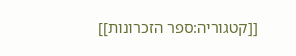[[קטגוריה:ספר הזכרונות]]